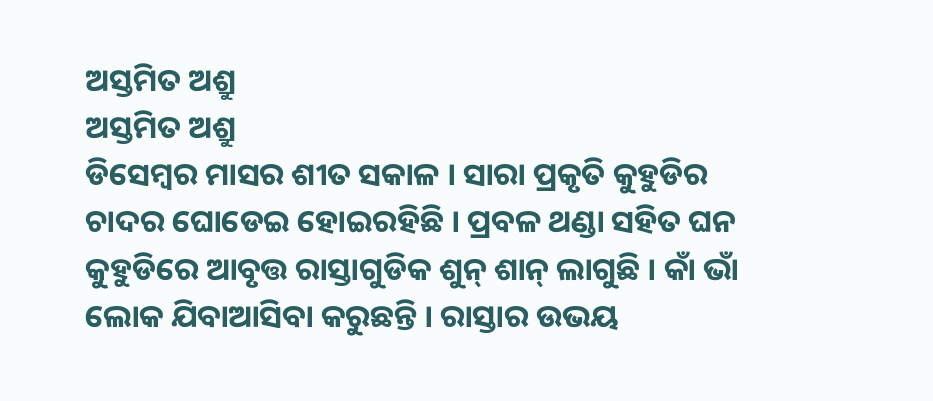ଅସ୍ତମିତ ଅଶ୍ରୁ
ଅସ୍ତମିତ ଅଶ୍ରୁ
ଡିସେମ୍ବର ମାସର ଶୀତ ସକାଳ । ସାରା ପ୍ରକୃତି କୁହୁଡିର ଚାଦର ଘୋଡେଇ ହୋଇରହିଛି । ପ୍ରବଳ ଥଣ୍ଡା ସହିତ ଘନ କୁହୁଡିରେ ଆବୃତ୍ତ ରାସ୍ତାଗୁଡିକ ଶୁନ୍ ଶାନ୍ ଲାଗୁଛି । କାଁ ଭାଁ ଲୋକ ଯିବାଆସିବା କରୁଛନ୍ତି । ରାସ୍ତାର ଉଭୟ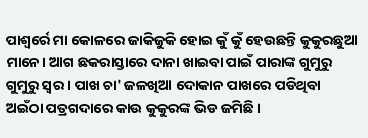ପାଶ୍ୱର୍ରେ ମା କୋଳରେ ଜାକିଜୁକି ହୋଇ କୁଁ କୁଁ ହେଉଛନ୍ତି କୁକୁରଛୁଆ ମାନେ। ଆଗ ଛକରାସ୍ତାରେ ଦାନା ଖାଇବା ପାଇଁ ପାରାଙ୍କ ଗୁମୁରୁ ଗୁମୁରୁ ସ୍ୱର । ପାଖ ଚା' ଜଳଖିଆ ଦୋକାନ ପାଖରେ ପଡିଥିବା ଅଇଁଠା ପତ୍ରଗଦାରେ କାଉ କୁକୁରଙ୍କ ଭିଡ ଜମିଛି ।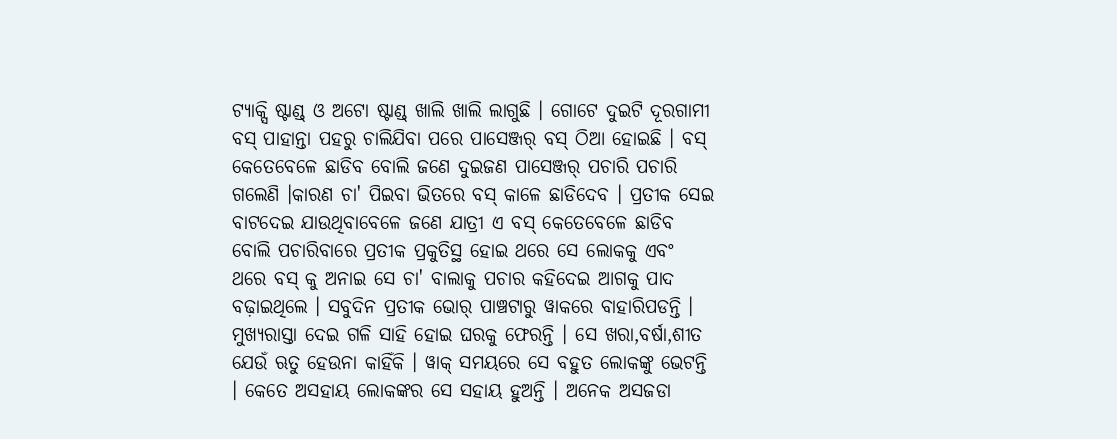ଟ୍ୟାକ୍ସି ଷ୍ଟାଣ୍ଡ୍ ଓ ଅଟୋ ଷ୍ଟାଣ୍ଡ୍ ଖାଲି ଖାଲି ଲାଗୁଛି । ଗୋଟେ ଦୁଇଟି ଦୂରଗାମୀ ବସ୍ ପାହାନ୍ତା ପହରୁ ଚାଲିଯିବା ପରେ ପାସେଞ୍ଜର୍ ବସ୍ ଠିଆ ହୋଇଛି । ବସ୍ କେତେବେଳେ ଛାଡିବ ବୋଲି ଜଣେ ଦୁଇଜଣ ପାସେଞ୍ଜର୍ ପଚାରି ପଚାରି ଗଲେଣି ।କାରଣ ଚା' ପିଇବା ଭିତରେ ବସ୍ କାଳେ ଛାଡିଦେବ । ପ୍ରତୀକ ସେଇ ବାଟଦେଇ ଯାଉଥିବାବେଳେ ଜଣେ ଯାତ୍ରୀ ଏ ବସ୍ କେତେବେଳେ ଛାଡିବ ବୋଲି ପଚାରିବାରେ ପ୍ରତୀକ ପ୍ରକୁତିସ୍ଥ ହୋଇ ଥରେ ସେ ଲୋକକୁ ଏବଂ ଥରେ ବସ୍ କୁ ଅନାଇ ସେ ଚା' ବାଲାକୁ ପଚାର କହିଦେଇ ଆଗକୁ ପାଦ ବଢ଼ାଇଥିଲେ । ସବୁଦିନ ପ୍ରତୀକ ଭୋର୍ ପାଞ୍ଚଟାରୁ ୱାକରେ ବାହାରିପଡନ୍ତି । ମୁଖ୍ୟରାସ୍ତା ଦେଇ ଗଳି ସାହି ହୋଇ ଘରକୁ ଫେରନ୍ତି । ସେ ଖରା,ବର୍ଷା,ଶୀତ ଯେଉଁ ଋତୁ ହେଉନା କାହିଁକି । ୱାକ୍ ସମୟରେ ସେ ବହୁତ ଲୋକଙ୍କୁ ଭେଟନ୍ତି । କେତେ ଅସହାୟ ଲୋକଙ୍କର ସେ ସହାୟ ହୁଅନ୍ତି । ଅନେକ ଅସଜଡା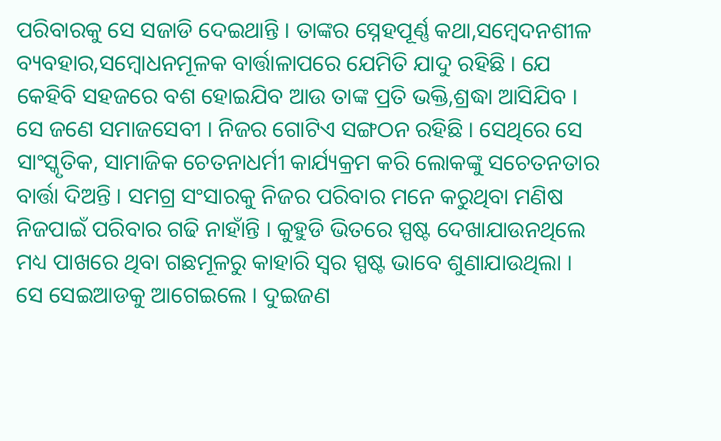ପରିବାରକୁ ସେ ସଜାଡି ଦେଇଥାନ୍ତି । ତାଙ୍କର ସ୍ନେହପୂର୍ଣ୍ଣ କଥା,ସମ୍ବେଦନଶୀଳ ବ୍ୟବହାର,ସମ୍ବୋଧନମୂଳକ ବାର୍ତ୍ତାଳାପରେ ଯେମିତି ଯାଦୁ ରହିଛି । ଯେ କେହିବି ସହଜରେ ବଶ ହୋଇଯିବ ଆଉ ତାଙ୍କ ପ୍ରତି ଭକ୍ତି,ଶ୍ରଦ୍ଧା ଆସିଯିବ । ସେ ଜଣେ ସମାଜସେବୀ । ନିଜର ଗୋଟିଏ ସଙ୍ଗଠନ ରହିଛି । ସେଥିରେ ସେ ସାଂସ୍କୃତିକ, ସାମାଜିକ ଚେତନାଧର୍ମୀ କାର୍ଯ୍ୟକ୍ରମ କରି ଲୋକଙ୍କୁ ସଚେତନତାର ବାର୍ତ୍ତା ଦିଅନ୍ତି । ସମଗ୍ର ସଂସାରକୁ ନିଜର ପରିବାର ମନେ କରୁଥିବା ମଣିଷ ନିଜପାଇଁ ପରିବାର ଗଢି ନାହାଁନ୍ତି । କୁହୁଡି ଭିତରେ ସ୍ପଷ୍ଟ ଦେଖାଯାଉନଥିଲେ ମଧ୍ୟ ପାଖରେ ଥିବା ଗଛମୂଳରୁ କାହାରି ସ୍ୱର ସ୍ପଷ୍ଟ ଭାବେ ଶୁଣାଯାଉଥିଲା । ସେ ସେଇଆଡକୁ ଆଗେଇଲେ । ଦୁଇଜଣ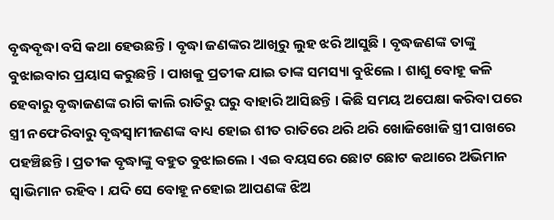ବୃଦ୍ଧବୃଦ୍ଧା ବସି କଥା ହେଉଛନ୍ତି । ବୃଦ୍ଧା ଜଣଙ୍କର ଆଖିରୁ ଲୁହ ଝରି ଆସୁଛି । ବୃଦ୍ଧଜଣଙ୍କ ତାଙ୍କୁ ବୁଝାଇବାର ପ୍ରୟାସ କରୁଛନ୍ତି । ପାଖକୁ ପ୍ରତୀକ ଯାଇ ତାଙ୍କ ସମସ୍ୟା ବୁଝିଲେ । ଶାଶୁ ବୋହୂ କଳି ହେବାରୁ ବୃଦ୍ଧାଜଣଙ୍କ ରାଗି କାଲି ରାତିରୁ ଘରୁ ବାହାରି ଆସିଛନ୍ତି । କିଛି ସମୟ ଅପେକ୍ଷା କରିବା ପରେ ସ୍ତ୍ରୀ ନଫେରିବାରୁ ବୃଦ୍ଧସ୍ୱାମୀଜଣଙ୍କ ବାଧ୍ୟ ହୋଇ ଶୀତ ରାତିରେ ଥରି ଥରି ଖୋଜିଖୋଜି ସ୍ତ୍ରୀ ପାଖରେ ପହଞ୍ଚିଛନ୍ତି । ପ୍ରତୀକ ବୃଦ୍ଧାଙ୍କୁ ବହୁତ ବୁଝାଇଲେ । ଏଇ ବୟସରେ ଛୋଟ ଛୋଟ କଥାରେ ଅଭିମାନ ସ୍ୱାଭିମାନ ରହିବ । ଯଦି ସେ ବୋହୂ ନହୋଇ ଆପଣଙ୍କ ଝିଅ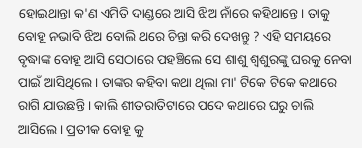ହୋଇଥାନ୍ତା କ'ଣ ଏମିତି ଦାଣ୍ଡରେ ଆସି ଝିଅ ନାଁରେ କହିଥାନ୍ତେ । ତାକୁ ବୋହୂ ନଭାବି ଝିଅ ବୋଲି ଥରେ ଚିନ୍ତା କରି ଦେଖନ୍ତୁ ? ଏହି ସମୟରେ ବୃଦ୍ଧାଙ୍କ ବୋହୂ ଆସି ସେଠାରେ ପହଞ୍ଚିଲେ ସେ ଶାଶୁ ଶ୍ୱଶୁରଙ୍କୁ ଘରକୁ ନେବା ପାଇଁ ଆସିଥିଲେ । ତାଙ୍କର କହିବା କଥା ଥିଲା ମା' ଟିକେ ଟିକେ କଥାରେ ରାଗି ଯାଉଛନ୍ତି । କାଲି ଶୀତରାତିଟାରେ ପଦେ କଥାରେ ଘରୁ ଚାଲି ଆସିଲେ । ପ୍ରତୀକ ବୋହୂ କୁ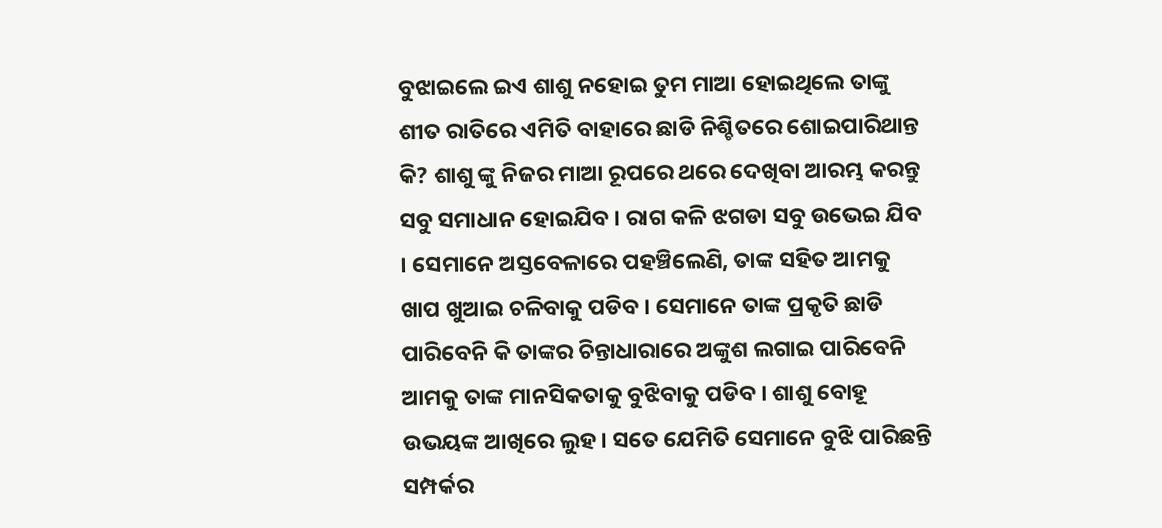ବୁଝାଇଲେ ଇଏ ଶାଶୁ ନହୋଇ ତୁମ ମାଆ ହୋଇଥିଲେ ତାଙ୍କୁ ଶୀତ ରାତିରେ ଏମିତି ବାହାରେ ଛାଡି ନିଶ୍ଚିତରେ ଶୋଇପାରିଥାନ୍ତ କି? ଶାଶୁ ଙ୍କୁ ନିଜର ମାଆ ରୂପରେ ଥରେ ଦେଖିବା ଆରମ୍ଭ କରନ୍ତୁ ସବୁ ସମାଧାନ ହୋଇଯିବ । ରାଗ କଳି ଝଗଡା ସବୁ ଉଭେଇ ଯିବ । ସେମାନେ ଅସ୍ତବେଳାରେ ପହଞ୍ଚିଲେଣି, ତାଙ୍କ ସହିତ ଆମକୁ ଖାପ ଖୁଆଇ ଚଳିବାକୁ ପଡିବ । ସେମାନେ ତାଙ୍କ ପ୍ରକୃତି ଛାଡି ପାରିବେନି କି ତାଙ୍କର ଚିନ୍ତାଧାରାରେ ଅଙ୍କୁଶ ଲଗାଇ ପାରିବେନି ଆମକୁ ତାଙ୍କ ମାନସିକତାକୁ ବୁଝିବାକୁ ପଡିବ । ଶାଶୁ ବୋହୂ ଉଭୟଙ୍କ ଆଖିରେ ଲୁହ । ସତେ ଯେମିତି ସେମାନେ ବୁଝି ପାରିଛନ୍ତି ସମ୍ପର୍କର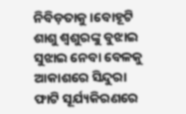ନିବିଡ଼ତାକୁ ।ବୋହୂଟି ଶାଶୁ ଶ୍ୱଶୁରଙ୍କୁ ବୁଝାଇ ସୁଝାଇ ନେବା ବେଳକୁ ଆକାଶରେ ସିନ୍ଦୁରା ଫାଟି ସୂର୍ଯ୍ୟକିରଣରେ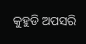କୁହୁଡି ଅପସରି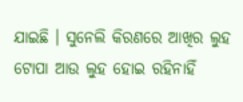ଯାଇଛି । ସୁନେଲି କିରଣରେ ଆଖିର ଲୁହ ଟୋପା ଆଉ ଲୁହ ହୋଇ ରହିନାହିଁ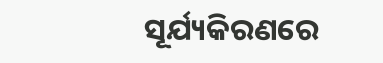ସୂର୍ଯ୍ୟକିରଣରେ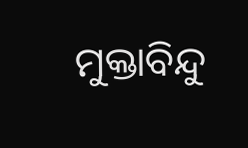ମୁକ୍ତାବିନ୍ଦୁ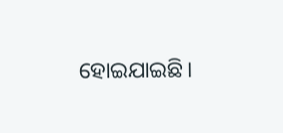ହୋଇଯାଇଛି।